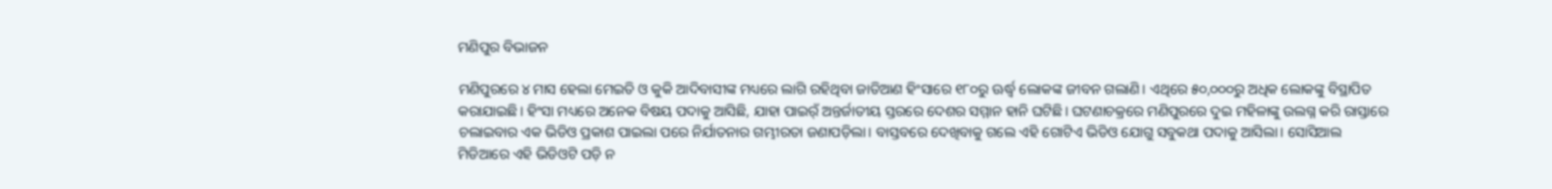ମଣିପୁର ବିଭାଜନ

ମଣିପୁରରେ ୪ ମାସ ହେଲା ମେଇତି ଓ କୁକି ଆଦିବାସୀଙ୍କ ମଧ୍ୟରେ ଲାଗି ରହିଥିବା ଜାତିଆଣ ହିଂସାରେ ୧୮୦ରୁ ଊର୍ଦ୍ଧ୍ୱ ଲୋକଙ୍କ ଜୀବନ ଗଲାଣି। ଏଥିରେ ୫୦,୦୦୦ରୁ ଅଧିକ ଲୋକଙ୍କୁ ବିସ୍ଥାପିତ କରାଯାଇଛି। ହିଂସା ମଧ୍ୟରେ ଅନେକ ବିଷୟ ପଦାକୁ ଆସିଛି, ଯାହା ପାଇର୍ଁ ଅନ୍ତର୍ଜାତୀୟ ସ୍ତରରେ ଦେଶର ସମ୍ମାନ ହାନି ଘଟିଛି। ଘଟଣାଚକ୍ରରେ ମଣିପୁରରେ ଦୁଇ ମହିଳାଙ୍କୁ ଉଲଗ୍ନ କରି ରାସ୍ତାରେ ଚଲାଇବାର ଏକ ଭିଡିଓ ପ୍ରକାଶ ପାଇଲା ପରେ ନିର୍ଯାତନାର ଗମ୍ଭୀରତା ଜଣାପଡ଼ିଲା। ବାସ୍ତବରେ ଦେଖିବାକୁ ଗଲେ ଏହି ଗୋଟିଏ ଭିଡିଓ ଯୋଗୁ ସବୁକଥା ପଦାକୁ ଆସିଲା। ସୋସିଆଲ ମିଡିଆରେ ଏହି ଭିଡିଓଟି ପଡ଼ି ନ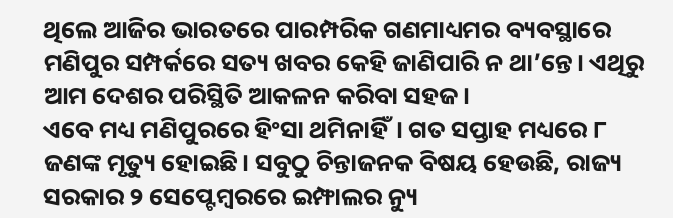ଥିଲେ ଆଜିର ଭାରତରେ ପାରମ୍ପରିକ ଗଣମାଧ୍ୟମର ବ୍ୟବସ୍ଥାରେ ମଣିପୁର ସମ୍ପର୍କରେ ସତ୍ୟ ଖବର କେହି ଜାଣିପାରି ନ ଥା’ନ୍ତେ। ଏଥିରୁ ଆମ ଦେଶର ପରିସ୍ଥିତି ଆକଳନ କରିବା ସହଜ।
ଏବେ ମଧ୍ୟ ମଣିପୁରରେ ହିଂସା ଥମିନାହିଁ। ଗତ ସପ୍ତାହ ମଧ୍ୟରେ ୮ ଜଣଙ୍କ ମୃତ୍ୟୁ ହୋଇଛି। ସବୁଠୁ ଚିନ୍ତାଜନକ ବିଷୟ ହେଉଛି, ରାଜ୍ୟ ସରକାର ୨ ସେପ୍ଟେମ୍ବରରେ ଇମ୍ଫାଲର ନ୍ୟୁ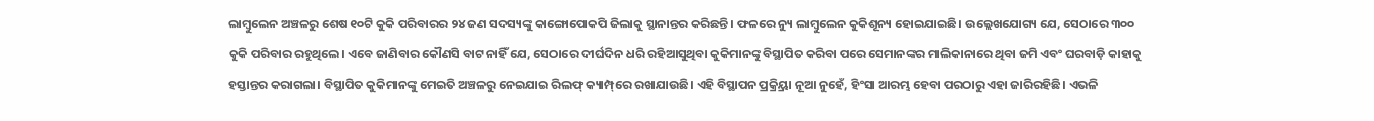ଲାମ୍ବୁଲେନ ଅଞ୍ଚଳରୁ ଶେଷ ୧୦ଟି କୁକି ପରିବାରର ୨୪ ଜଣ ସଦସ୍ୟଙ୍କୁ କାଙ୍ଗୋପୋକପି ଜିଲାକୁ ସ୍ଥାନାନ୍ତର କରିଛନ୍ତି। ଫଳରେ ନ୍ୟୁ ଲାମ୍ବୁଲେନ କୁକିଶୂନ୍ୟ ହୋଇଯାଇଛି। ଉଲ୍ଲେଖଯୋଗ୍ୟ ଯେ, ସେଠାରେ ୩୦୦ କୁକି ପରିବାର ରହୁଥିଲେ। ଏବେ ଜାଣିବାର କୌଣସି ବାଟ ନାହିଁ ଯେ, ସେଠାରେ ଦୀର୍ଘଦିନ ଧରି ରହିଆସୁଥିବା କୁକିମାନଙ୍କୁ ବିସ୍ଥାପିତ କରିବା ପରେ ସେମାନଙ୍କର ମାଲିକାନାରେ ଥିବା ଜମି ଏବଂ ଘରବାଡ଼ି କାହାକୁ ହସ୍ତାନ୍ତର କରାଗଲା। ବିସ୍ଥାପିତ କୁକିମାନଙ୍କୁ ମେଇତି ଅଞ୍ଚଳରୁ ନେଇଯାଇ ରିଲଫ୍‌ କ୍ୟାମ୍ପ୍‌ରେ ରଖାଯାଉଛି। ଏହି ବିସ୍ଥାପନ ପ୍ରକ୍ର୍ରିୟା ନୂଆ ନୁହେଁ, ହିଂସା ଆରମ୍ଭ ହେବା ପରଠାରୁ ଏହା ଜାରିରହିଛି। ଏଭଳି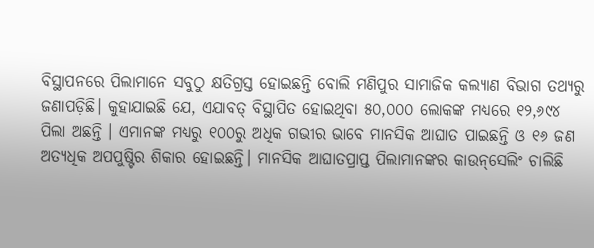ବିସ୍ଥାପନରେ ପିଲାମାନେ ସବୁଠୁ କ୍ଷତିଗ୍ରସ୍ତ ହୋଇଛନ୍ତି ବୋଲି ମଣିପୁର ସାମାଜିକ କଲ୍ୟାଣ ବିଭାଗ ତଥ୍ୟରୁ ଜଣାପଡ଼ିଛି। କୁହାଯାଇଛି ଯେ, ଏଯାବତ୍‌ ବିସ୍ଥାପିତ ହୋଇଥିବା ୫୦,୦୦୦ ଲୋକଙ୍କ ମଧ୍ୟରେ ୧୨,୬୯୪ ପିଲା ଅଛନ୍ତି । ଏମାନଙ୍କ ମଧ୍ୟରୁ ୧୦୦ରୁ ଅଧିକ ଗଭୀର ଭାବେ ମାନସିକ ଆଘାତ ପାଇଛନ୍ତି ଓ ୧୬ ଜଣ ଅତ୍ୟଧିକ ଅପପୁଷ୍ଟିର ଶିକାର ହୋଇଛନ୍ତି। ମାନସିକ ଆଘାତପ୍ରାପ୍ତ ପିଲାମାନଙ୍କର କାଉନ୍‌ସେଲିଂ ଚାଲିଛି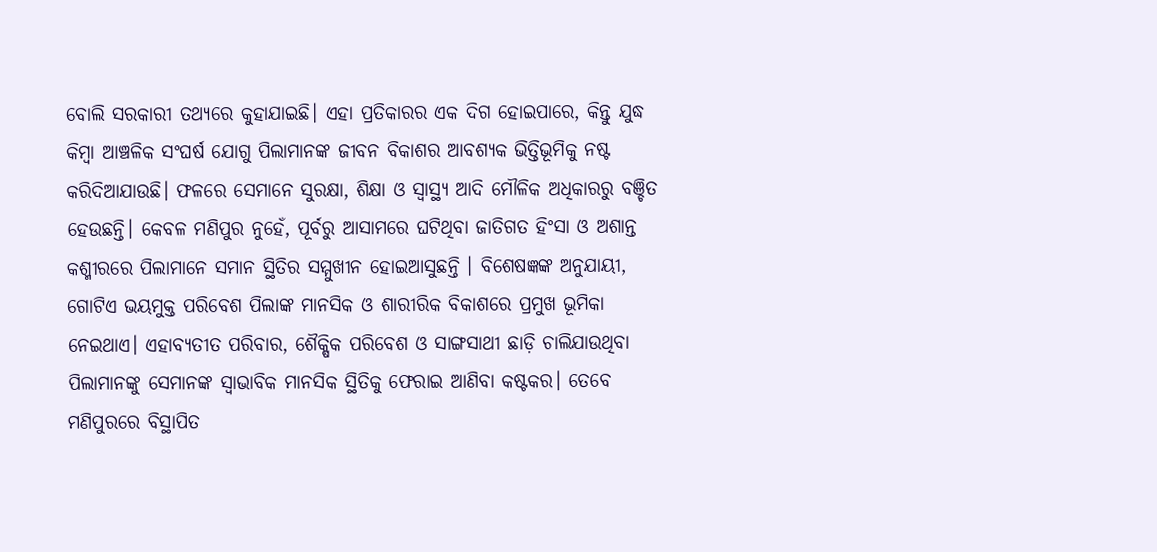ବୋଲି ସରକାରୀ ତଥ୍ୟରେ କୁହାଯାଇଛି। ଏହା ପ୍ରତିକାରର ଏକ ଦିଗ ହୋଇପାରେ, କିନ୍ତୁ ଯୁଦ୍ଧ କିମ୍ବା ଆଞ୍ଚଳିକ ସଂଘର୍ଷ ଯୋଗୁ ପିଲାମାନଙ୍କ ଜୀବନ ବିକାଶର ଆବଶ୍ୟକ ଭିତ୍ତିଭୂମିକୁ ନଷ୍ଟ କରିଦିଆଯାଉଛି। ଫଳରେ ସେମାନେ ସୁରକ୍ଷା, ଶିକ୍ଷା ଓ ସ୍ବାସ୍ଥ୍ୟ ଆଦି ମୌଳିକ ଅଧିକାରରୁ ବଞ୍ଚିତ ହେଉଛନ୍ତି। କେବଳ ମଣିପୁର ନୁହେଁ, ପୂର୍ବରୁ ଆସାମରେ ଘଟିଥିବା ଜାତିଗତ ହିଂସା ଓ ଅଶାନ୍ତ କଶ୍ମୀରରେ ପିଲାମାନେ ସମାନ ସ୍ଥିତିର ସମ୍ମୁଖୀନ ହୋଇଆସୁଛନ୍ତି । ବିଶେଷଜ୍ଞଙ୍କ ଅନୁଯାୟୀ, ଗୋଟିଏ ଭୟମୁକ୍ତ ପରିବେଶ ପିଲାଙ୍କ ମାନସିକ ଓ ଶାରୀରିକ ବିକାଶରେ ପ୍ରମୁଖ ଭୂମିକା ନେଇଥାଏ। ଏହାବ୍ୟତୀତ ପରିବାର, ଶୈକ୍ଷିକ ପରିବେଶ ଓ ସାଙ୍ଗସାଥୀ ଛାଡ଼ି ଚାଲିଯାଉଥିବା ପିଲାମାନଙ୍କୁ ସେମାନଙ୍କ ସ୍ବାଭାବିକ ମାନସିକ ସ୍ଥିତିକୁ ଫେରାଇ ଆଣିବା କଷ୍ଟକର। ତେବେ ମଣିପୁରରେ ବିସ୍ଥାପିତ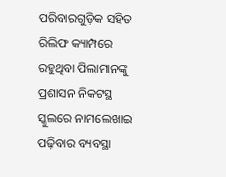ପରିବାରଗୁଡ଼ିକ ସହିତ ରିଲିଫ କ୍ୟାମ୍ପରେ ରହୁଥିବା ପିଲାମାନଙ୍କୁ ପ୍ରଶାସନ ନିକଟସ୍ଥ ସ୍କୁଲରେ ନାମଲେଖାଇ ପଢ଼ିବାର ବ୍ୟବସ୍ଥା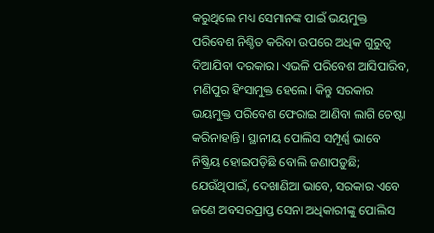କରୁଥିଲେ ମଧ୍ୟ ସେମାନଙ୍କ ପାଇଁ ଭୟମୁକ୍ତ ପରିବେଶ ନିଶ୍ଚିତ କରିବା ଉପରେ ଅଧିକ ଗୁରୁତ୍ୱ ଦିଆଯିବା ଦରକାର। ଏଭଳି ପରିବେଶ ଆସିପାରିବ, ମଣିପୁର ହିଂସାମୁକ୍ତ ହେଲେ। କିନ୍ତୁ ସରକାର ଭୟମୁକ୍ତ ପରିବେଶ ଫେରାଇ ଆଣିବା ଲାଗି ଚେଷ୍ଟା କରିନାହାନ୍ତି। ସ୍ଥାନୀୟ ପୋଲିସ ସମ୍ପୂର୍ଣ୍ଣ ଭାବେ ନିଷ୍କ୍ରିୟ ହୋଇପଡ଼ିଛି ବୋଲି ଜଣାପଡ଼ୁଛି; ଯେଉଁଥିପାଇଁ, ଦେଖାଣିଆ ଭାବେ, ସରକାର ଏବେ ଜଣେ ଅବସରପ୍ରାପ୍ତ ସେନା ଅଧିକାରୀଙ୍କୁ ପୋଲିସ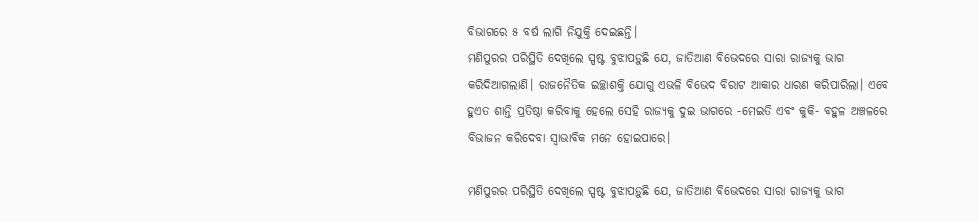ବିଭାଗରେ ୫ ବର୍ଷ ଲାଗି ନିଯୁକ୍ତି ଦେଇଛନ୍ତି।
ମଣିପୁରର ପରିସ୍ଥିତି ଦେଖିଲେ ସ୍ପଷ୍ଟ ବୁଝାପଡ଼ୁଛି ଯେ, ଜାତିଆଣ ବିଭେଦରେ ସାରା ରାଜ୍ୟକୁ ଭାଗ କରିଦିଆଗଲାଣି। ରାଜନୈତିକ ଇଚ୍ଛାଶକ୍ତି ଯୋଗୁ ଏଭଳି ବିଭେଦ ବିରାଟ ଆକାର ଧାରଣ କରିପାରିଲା। ଏବେ ହୁଏତ ଶାନ୍ତି ପ୍ରତିଷ୍ଠା କରିବାକୁ ହେଲେ ସେହି ରାଜ୍ୟକୁ ଦୁଇ ଭାଗରେ -ମେଇତି ଏବଂ କୁକି- ବହୁଳ ଅଞ୍ଚଳରେ ବିଭାଜନ କରିଦେବା ସ୍ବାଭାବିକ ମନେ ହୋଇପାରେ।

ମଣିପୁରର ପରିସ୍ଥିତି ଦେଖିଲେ ସ୍ପଷ୍ଟ ବୁଝାପଡ଼ୁଛି ଯେ, ଜାତିଆଣ ବିଭେଦରେ ସାରା ରାଜ୍ୟକୁ ଭାଗ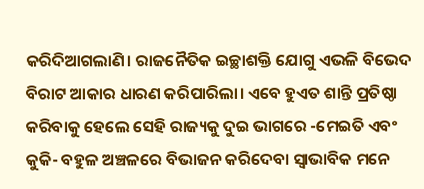କରିଦିଆଗଲାଣି। ରାଜନୈତିକ ଇଚ୍ଛାଶକ୍ତି ଯୋଗୁ ଏଭଳି ବିଭେଦ ବିରାଟ ଆକାର ଧାରଣ କରିପାରିଲା। ଏବେ ହୁଏତ ଶାନ୍ତି ପ୍ରତିଷ୍ଠା କରିବାକୁ ହେଲେ ସେହି ରାଜ୍ୟକୁ ଦୁଇ ଭାଗରେ -ମେଇତି ଏବଂ କୁକି- ବହୁଳ ଅଞ୍ଚଳରେ ବିଭାଜନ କରିଦେବା ସ୍ବାଭାବିକ ମନେ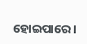ହୋଇପାରେ।